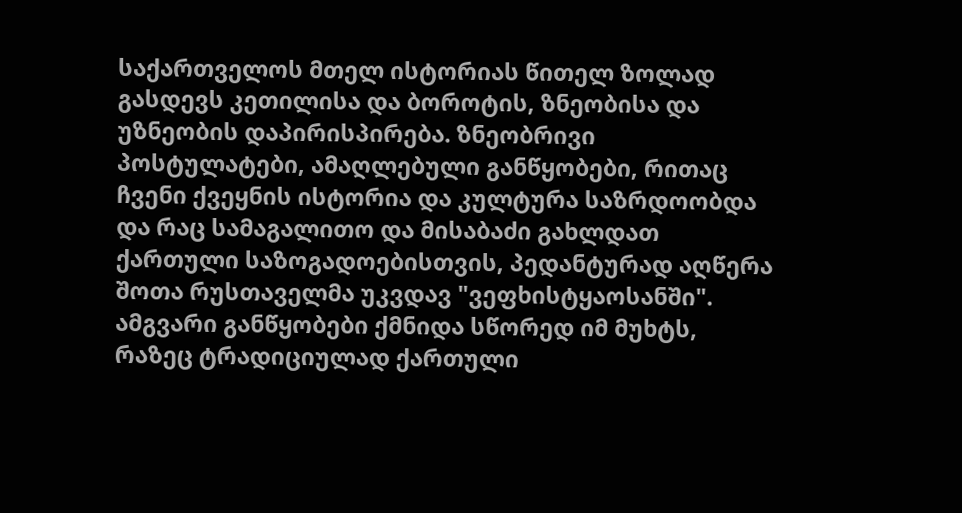საქართველოს მთელ ისტორიას წითელ ზოლად გასდევს კეთილისა და ბოროტის, ზნეობისა და უზნეობის დაპირისპირება. ზნეობრივი პოსტულატები, ამაღლებული განწყობები, რითაც ჩვენი ქვეყნის ისტორია და კულტურა საზრდოობდა და რაც სამაგალითო და მისაბაძი გახლდათ ქართული საზოგადოებისთვის, პედანტურად აღწერა შოთა რუსთაველმა უკვდავ "ვეფხისტყაოსანში".
ამგვარი განწყობები ქმნიდა სწორედ იმ მუხტს, რაზეც ტრადიციულად ქართული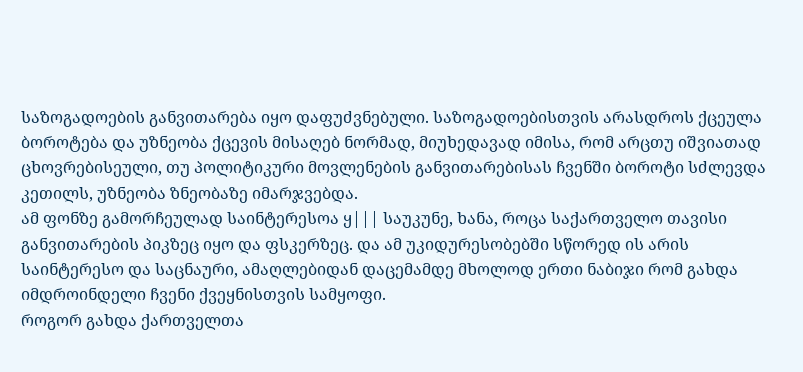საზოგადოების განვითარება იყო დაფუძვნებული. საზოგადოებისთვის არასდროს ქცეულა ბოროტება და უზნეობა ქცევის მისაღებ ნორმად, მიუხედავად იმისა, რომ არცთუ იშვიათად ცხოვრებისეული, თუ პოლიტიკური მოვლენების განვითარებისას ჩვენში ბოროტი სძლევდა კეთილს, უზნეობა ზნეობაზე იმარჯვებდა.
ამ ფონზე გამორჩეულად საინტერესოა ყ||| საუკუნე, ხანა, როცა საქართველო თავისი განვითარების პიკზეც იყო და ფსკერზეც. და ამ უკიდურესობებში სწორედ ის არის საინტერესო და საცნაური, ამაღლებიდან დაცემამდე მხოლოდ ერთი ნაბიჯი რომ გახდა იმდროინდელი ჩვენი ქვეყნისთვის სამყოფი.
როგორ გახდა ქართველთა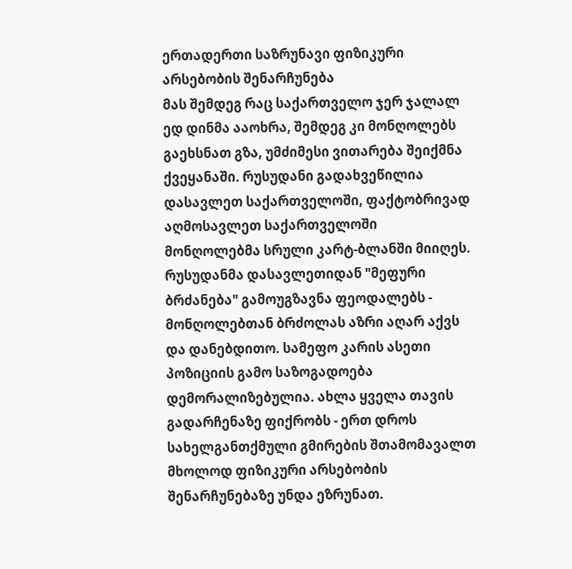ერთადერთი საზრუნავი ფიზიკური არსებობის შენარჩუნება
მას შემდეგ რაც საქართველო ჯერ ჯალალ ედ დინმა ააოხრა, შემდეგ კი მონღოლებს გაეხსნათ გზა, უმძიმესი ვითარება შეიქმნა ქვეყანაში. რუსუდანი გადახვეწილია დასავლეთ საქართველოში, ფაქტობრივად აღმოსავლეთ საქართველოში მონღოლებმა სრული კარტ-ბლანში მიიღეს.
რუსუდანმა დასავლეთიდან "მეფური ბრძანება" გამოუგზავნა ფეოდალებს - მონღოლებთან ბრძოლას აზრი აღარ აქვს და დანებდითო. სამეფო კარის ასეთი პოზიციის გამო საზოგადოება დემორალიზებულია. ახლა ყველა თავის გადარჩენაზე ფიქრობს - ერთ დროს სახელგანთქმული გმირების შთამომავალთ მხოლოდ ფიზიკური არსებობის შენარჩუნებაზე უნდა ეზრუნათ.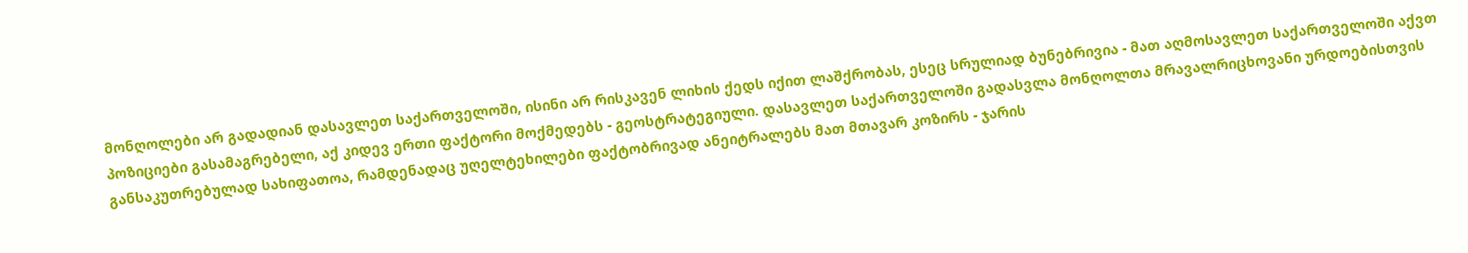მონღოლები არ გადადიან დასავლეთ საქართველოში, ისინი არ რისკავენ ლიხის ქედს იქით ლაშქრობას, ესეც სრულიად ბუნებრივია - მათ აღმოსავლეთ საქართველოში აქვთ პოზიციები გასამაგრებელი, აქ კიდევ ერთი ფაქტორი მოქმედებს - გეოსტრატეგიული. დასავლეთ საქართველოში გადასვლა მონღოლთა მრავალრიცხოვანი ურდოებისთვის განსაკუთრებულად სახიფათოა, რამდენადაც უღელტეხილები ფაქტობრივად ანეიტრალებს მათ მთავარ კოზირს - ჯარის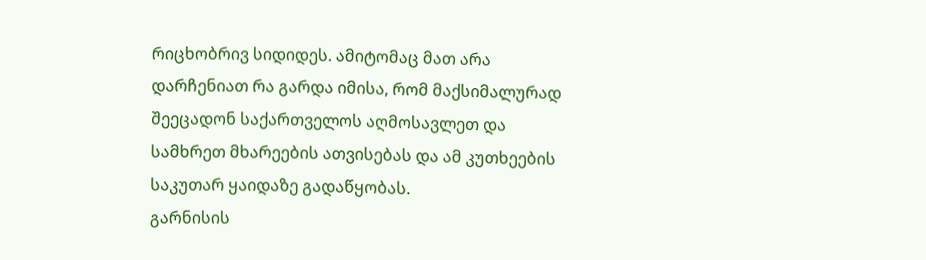რიცხობრივ სიდიდეს. ამიტომაც მათ არა დარჩენიათ რა გარდა იმისა, რომ მაქსიმალურად შეეცადონ საქართველოს აღმოსავლეთ და სამხრეთ მხარეების ათვისებას და ამ კუთხეების საკუთარ ყაიდაზე გადაწყობას.
გარნისის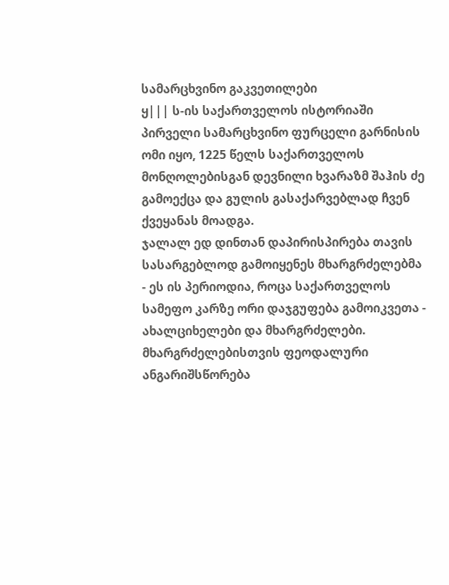სამარცხვინო გაკვეთილები
ყ||| ს-ის საქართველოს ისტორიაში პირველი სამარცხვინო ფურცელი გარნისის ომი იყო, 1225 წელს საქართველოს მონღოლებისგან დევნილი ხვარაზმ შაჰის ძე გამოექცა და გულის გასაქარვებლად ჩვენ ქვეყანას მოადგა.
ჯალალ ედ დინთან დაპირისპირება თავის სასარგებლოდ გამოიყენეს მხარგრძელებმა - ეს ის პერიოდია, როცა საქართველოს სამეფო კარზე ორი დაჯგუფება გამოიკვეთა - ახალციხელები და მხარგრძელები. მხარგრძელებისთვის ფეოდალური ანგარიშსწორება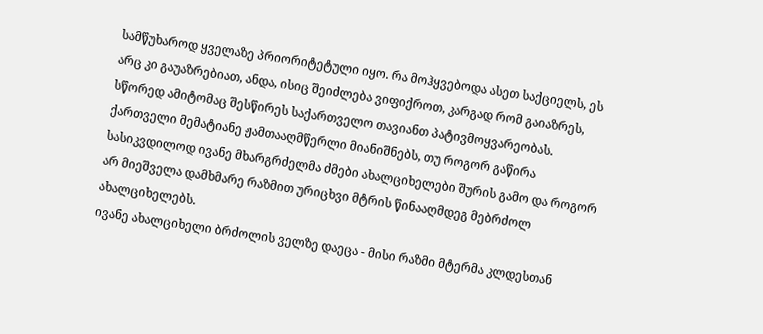სამწუხაროდ ყველაზე პრიორიტეტული იყო. რა მოჰყვებოდა ასეთ საქციელს, ეს არც კი გაუაზრებიათ, ანდა, ისიც შეიძლება ვიფიქროთ, კარგად რომ გაიაზრეს, სწორედ ამიტომაც შესწირეს საქართველო თავიანთ პატივმოყვარეობას.
ქართველი მემატიანე ჟამთააღმწერლი მიანიშნებს, თუ როგორ გაწირა სასიკვდილოდ ივანე მხარგრძელმა ძმები ახალციხელები შურის გამო და როგორ არ მიეშველა დამხმარე რაზმით ურიცხვი მტრის წინააღმდეგ მებრძოლ ახალციხელებს.
ივანე ახალციხელი ბრძოლის ველზე დაეცა - მისი რაზმი მტერმა კლდესთან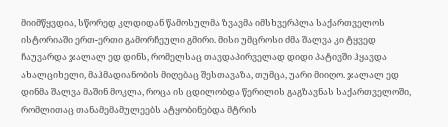მიიმწყვდია, სწორედ კლდიდან წამოსულმა ზვავმა იმსხვერპლა საქართველოს ისტორიაში ერთ-ერთი გამორჩეული გმირი. მისი უმცროსი ძმა შალვა კი ტყვედ ჩაუვარდა ჯალალ ედ დინს, რომელსაც თავდაპირველად დიდი პატივში ჰყავდა ახალციხელი, მაჰმადიანობის მიღებაც შესთავაზა, თუმცა, უარი მიიღო. ჯალალ ედ დინმა შალვა მაშინ მოკლა, როცა ის ცდილობდა წერილის გაგზავნას საქართველოში, რომლითაც თანამემამულეებს ატყობინებდა მტრის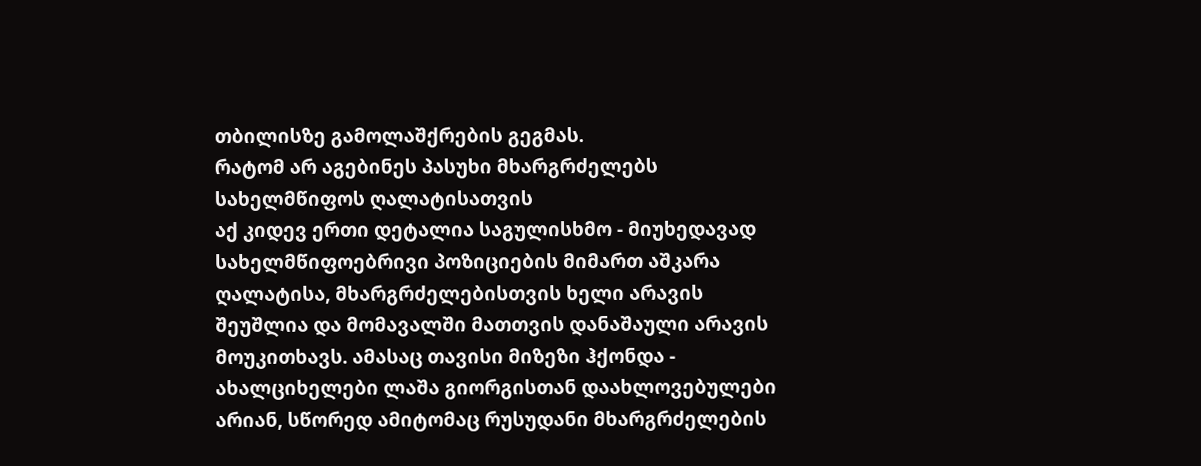თბილისზე გამოლაშქრების გეგმას.
რატომ არ აგებინეს პასუხი მხარგრძელებს სახელმწიფოს ღალატისათვის
აქ კიდევ ერთი დეტალია საგულისხმო - მიუხედავად სახელმწიფოებრივი პოზიციების მიმართ აშკარა ღალატისა, მხარგრძელებისთვის ხელი არავის შეუშლია და მომავალში მათთვის დანაშაული არავის მოუკითხავს. ამასაც თავისი მიზეზი ჰქონდა - ახალციხელები ლაშა გიორგისთან დაახლოვებულები არიან, სწორედ ამიტომაც რუსუდანი მხარგრძელების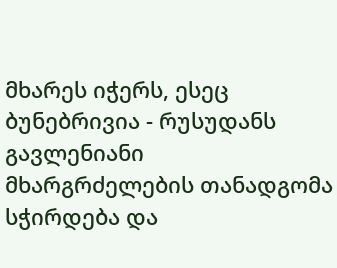მხარეს იჭერს, ესეც ბუნებრივია - რუსუდანს გავლენიანი მხარგრძელების თანადგომა სჭირდება და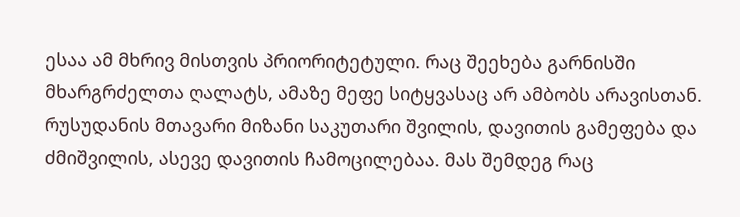ესაა ამ მხრივ მისთვის პრიორიტეტული. რაც შეეხება გარნისში მხარგრძელთა ღალატს, ამაზე მეფე სიტყვასაც არ ამბობს არავისთან.
რუსუდანის მთავარი მიზანი საკუთარი შვილის, დავითის გამეფება და ძმიშვილის, ასევე დავითის ჩამოცილებაა. მას შემდეგ რაც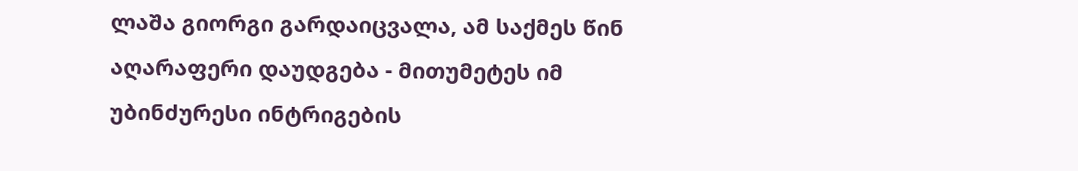ლაშა გიორგი გარდაიცვალა, ამ საქმეს წინ აღარაფერი დაუდგება - მითუმეტეს იმ უბინძურესი ინტრიგების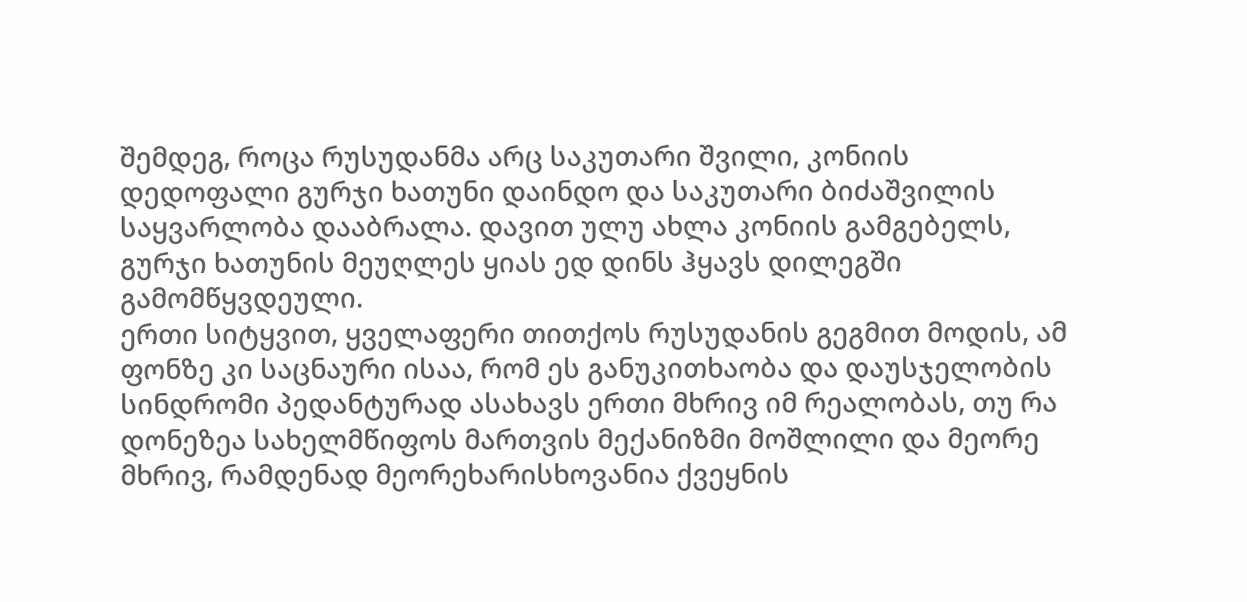შემდეგ, როცა რუსუდანმა არც საკუთარი შვილი, კონიის დედოფალი გურჯი ხათუნი დაინდო და საკუთარი ბიძაშვილის საყვარლობა დააბრალა. დავით ულუ ახლა კონიის გამგებელს, გურჯი ხათუნის მეუღლეს ყიას ედ დინს ჰყავს დილეგში გამომწყვდეული.
ერთი სიტყვით, ყველაფერი თითქოს რუსუდანის გეგმით მოდის, ამ ფონზე კი საცნაური ისაა, რომ ეს განუკითხაობა და დაუსჯელობის სინდრომი პედანტურად ასახავს ერთი მხრივ იმ რეალობას, თუ რა დონეზეა სახელმწიფოს მართვის მექანიზმი მოშლილი და მეორე მხრივ, რამდენად მეორეხარისხოვანია ქვეყნის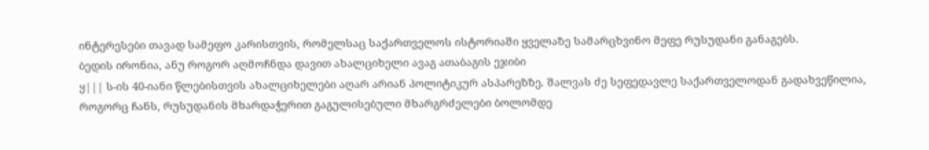ინტერესები თავად სამეფო კარისთვის, რომელსაც საქართველოს ისტორიაში ყველაზე სამარცხვინო მეფე რუსუდანი განაგებს.
ბედის ირონია, ანუ როგორ აღმოჩნდა დავით ახალციხელი ავაგ ათაბაგის ეჯიბი
ყ||| ს-ის 40-იანი წლებისთვის ახალციხელები აღარ არიან პოლიტიკურ ასპარეზზე. შალვას ძე სეფედავლე საქართველოდან გადახვეწილია, როგორც ჩანს, რუსუდანის მხარდაჭერით გაგულისებული მხარგრძელები ბოლომდე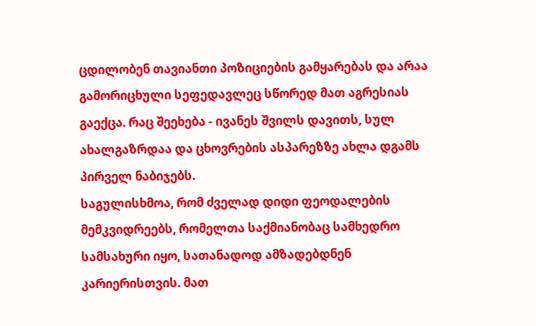ცდილობენ თავიანთი პოზიციების გამყარებას და არაა გამორიცხული სეფედავლეც სწორედ მათ აგრესიას გაექცა. რაც შეეხება - ივანეს შვილს დავითს, სულ ახალგაზრდაა და ცხოვრების ასპარეზზე ახლა დგამს პირველ ნაბიჯებს.
საგულისხმოა, რომ ძველად დიდი ფეოდალების მემკვიდრეებს, რომელთა საქმიანობაც სამხედრო სამსახური იყო, სათანადოდ ამზადებდნენ კარიერისთვის. მათ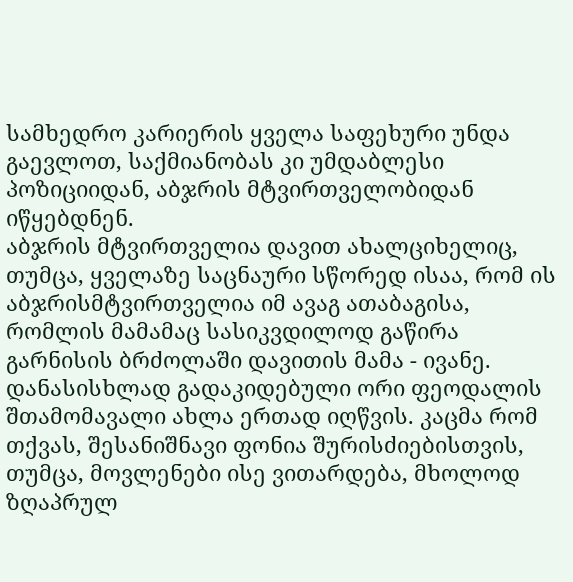სამხედრო კარიერის ყველა საფეხური უნდა გაევლოთ, საქმიანობას კი უმდაბლესი პოზიციიდან, აბჯრის მტვირთველობიდან იწყებდნენ.
აბჯრის მტვირთველია დავით ახალციხელიც, თუმცა, ყველაზე საცნაური სწორედ ისაა, რომ ის აბჯრისმტვირთველია იმ ავაგ ათაბაგისა, რომლის მამამაც სასიკვდილოდ გაწირა გარნისის ბრძოლაში დავითის მამა - ივანე.
დანასისხლად გადაკიდებული ორი ფეოდალის შთამომავალი ახლა ერთად იღწვის. კაცმა რომ თქვას, შესანიშნავი ფონია შურისძიებისთვის, თუმცა, მოვლენები ისე ვითარდება, მხოლოდ ზღაპრულ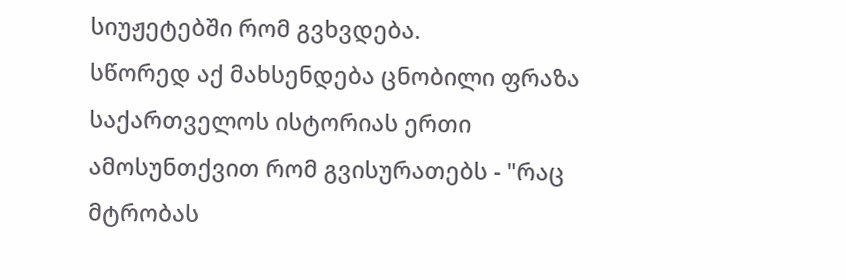სიუჟეტებში რომ გვხვდება.
სწორედ აქ მახსენდება ცნობილი ფრაზა საქართველოს ისტორიას ერთი ამოსუნთქვით რომ გვისურათებს - "რაც მტრობას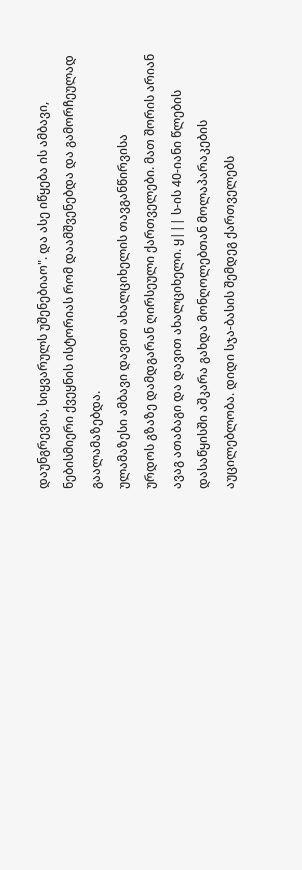დაუნგრევია, სიყვარულს უშენებიაო". და ასე იწყება ის ამბავი, ნებისმიერი ქვეყნის ისტორიას რომ დაამშვენებდა და გამორჩეულად გაალამაზებდა.
ულამაზესი ამბავი დავით ახალციხელის თავგანწირვისა
ურდოს გზაზე დამდგარან ღირსეული ქართველები. მათ შორის არიან ავაგ ათაბაგი და დავით ახალციხელი. ყ||| ს-ის 40-იანი წლების დასაწყისში აშკარა გახდა მონღოლებთან მოლაპარაკების აუცილებლობა. დიდი სჯა-ბასის შემდეგ ქართველებს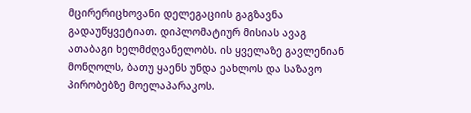მცირერიცხოვანი დელეგაციის გაგზავნა გადაუწყვეტიათ. დიპლომატიურ მისიას ავაგ ათაბაგი ხელმძღვანელობს. ის ყველაზე გავლენიან მონღოლს, ბათუ ყაენს უნდა ეახლოს და საზავო პირობებზე მოელაპარაკოს.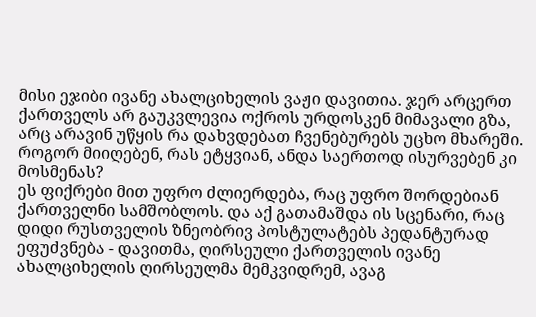მისი ეჯიბი ივანე ახალციხელის ვაჟი დავითია. ჯერ არცერთ ქართველს არ გაუკვლევია ოქროს ურდოსკენ მიმავალი გზა, არც არავინ უწყის რა დახვდებათ ჩვენებურებს უცხო მხარეში. როგორ მიიღებენ, რას ეტყვიან, ანდა საერთოდ ისურვებენ კი მოსმენას?
ეს ფიქრები მით უფრო ძლიერდება, რაც უფრო შორდებიან ქართველნი სამშობლოს. და აქ გათამაშდა ის სცენარი, რაც დიდი რუსთველის ზნეობრივ პოსტულატებს პედანტურად ეფუძვნება - დავითმა, ღირსეული ქართველის ივანე ახალციხელის ღირსეულმა მემკვიდრემ, ავაგ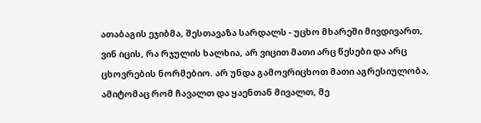ათაბაგის ეჯიბმა, შესთავაზა სარდალს - უცხო მხარეში მივდივართ, ვინ იცის, რა რჯულის ხალხია, არ ვიცით მათი არც წესები და არც ცხოვრების ნორმებიო. არ უნდა გამოვრიცხოთ მათი აგრესიულობა, ამიტომაც რომ ჩავალთ და ყაენთან მივალთ, მე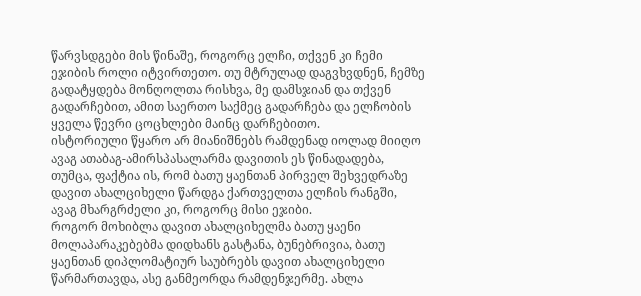წარვსდგები მის წინაშე, როგორც ელჩი, თქვენ კი ჩემი ეჯიბის როლი იტვირთეთო. თუ მტრულად დაგვხვდნენ, ჩემზე გადატყდება მონღოლთა რისხვა, მე დამსჯიან და თქვენ გადარჩებით, ამით საერთო საქმეც გადარჩება და ელჩობის ყველა წევრი ცოცხლები მაინც დარჩებითო.
ისტორიული წყარო არ მიანიშნებს რამდენად იოლად მიიღო ავაგ ათაბაგ-ამირსპასალარმა დავითის ეს წინადადება, თუმცა, ფაქტია ის, რომ ბათუ ყაენთან პირველ შეხვედრაზე დავით ახალციხელი წარდგა ქართველთა ელჩის რანგში, ავაგ მხარგრძელი კი, როგორც მისი ეჯიბი.
როგორ მოხიბლა დავით ახალციხელმა ბათუ ყაენი
მოლაპარაკებებმა დიდხანს გასტანა, ბუნებრივია, ბათუ ყაენთან დიპლომატიურ საუბრებს დავით ახალციხელი წარმართავდა, ასე განმეორდა რამდენჯერმე. ახლა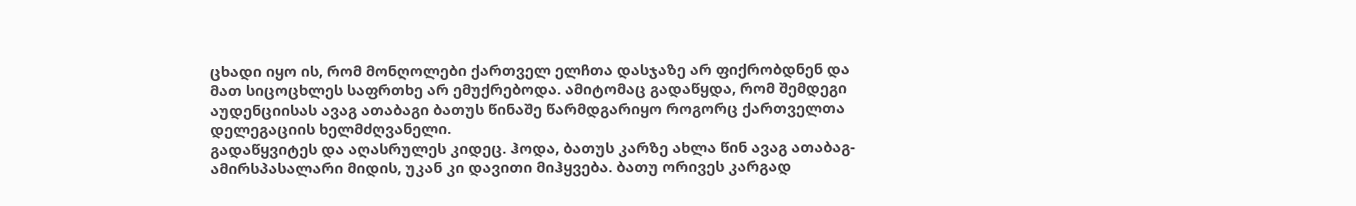ცხადი იყო ის, რომ მონღოლები ქართველ ელჩთა დასჯაზე არ ფიქრობდნენ და მათ სიცოცხლეს საფრთხე არ ემუქრებოდა. ამიტომაც გადაწყდა, რომ შემდეგი აუდენციისას ავაგ ათაბაგი ბათუს წინაშე წარმდგარიყო როგორც ქართველთა დელეგაციის ხელმძღვანელი.
გადაწყვიტეს და აღასრულეს კიდეც. ჰოდა, ბათუს კარზე ახლა წინ ავაგ ათაბაგ-ამირსპასალარი მიდის, უკან კი დავითი მიჰყვება. ბათუ ორივეს კარგად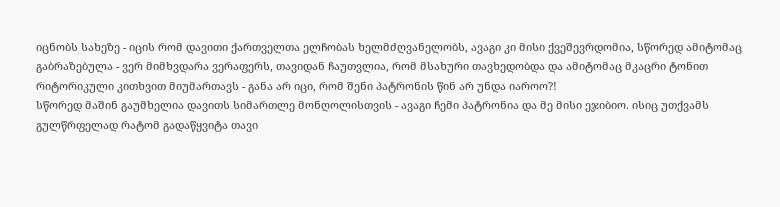იცნობს სახეზე - იცის რომ დავითი ქართველთა ელჩობას ხელმძღვანელობს, ავაგი კი მისი ქვეშევრდომია, სწორედ ამიტომაც გაბრაზებულა - ვერ მიმხვდარა ვერაფერს, თავიდან ჩაუთვლია, რომ მსახური თავხედობდა და ამიტომაც მკაცრი ტონით რიტორიკული კითხვით მიუმართავს - განა არ იცი, რომ შენი პატრონის წინ არ უნდა იაროო?!
სწორედ მაშინ გაუმხელია დავითს სიმართლე მონღოლისთვის - ავაგი ჩემი პატრონია და მე მისი ეჯიბიო. ისიც უთქვამს გულწრფელად რატომ გადაწყვიტა თავი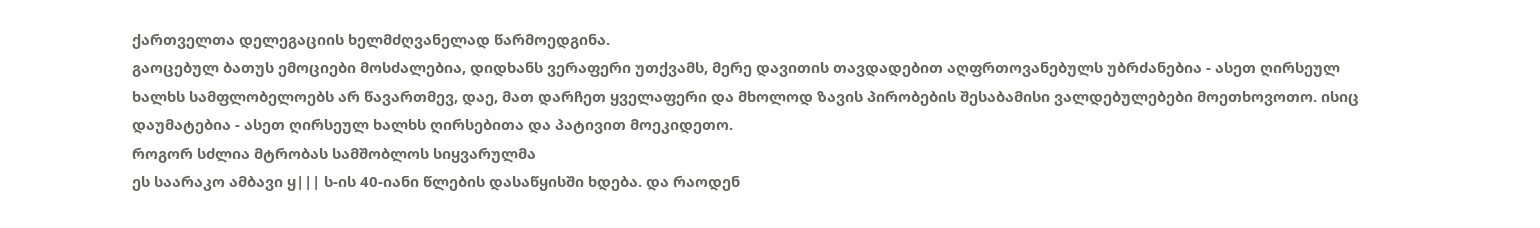ქართველთა დელეგაციის ხელმძღვანელად წარმოედგინა.
გაოცებულ ბათუს ემოციები მოსძალებია, დიდხანს ვერაფერი უთქვამს, მერე დავითის თავდადებით აღფრთოვანებულს უბრძანებია - ასეთ ღირსეულ ხალხს სამფლობელოებს არ წავართმევ, დაე, მათ დარჩეთ ყველაფერი და მხოლოდ ზავის პირობების შესაბამისი ვალდებულებები მოეთხოვოთო. ისიც დაუმატებია - ასეთ ღირსეულ ხალხს ღირსებითა და პატივით მოეკიდეთო.
როგორ სძლია მტრობას სამშობლოს სიყვარულმა
ეს საარაკო ამბავი ყ||| ს-ის 40-იანი წლების დასაწყისში ხდება. და რაოდენ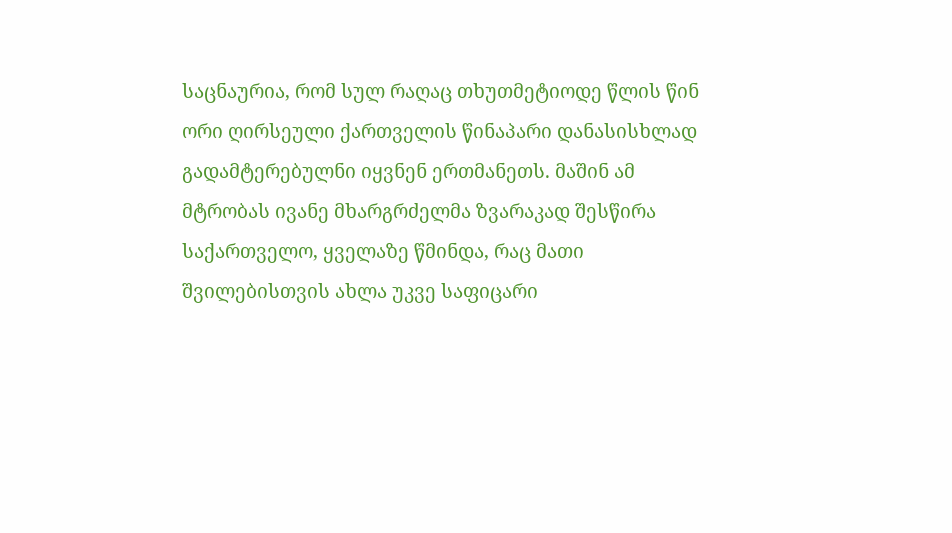საცნაურია, რომ სულ რაღაც თხუთმეტიოდე წლის წინ ორი ღირსეული ქართველის წინაპარი დანასისხლად გადამტერებულნი იყვნენ ერთმანეთს. მაშინ ამ მტრობას ივანე მხარგრძელმა ზვარაკად შესწირა საქართველო, ყველაზე წმინდა, რაც მათი შვილებისთვის ახლა უკვე საფიცარი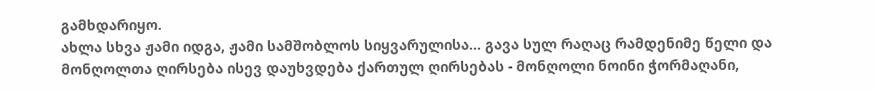გამხდარიყო.
ახლა სხვა ჟამი იდგა, ჟამი სამშობლოს სიყვარულისა... გავა სულ რაღაც რამდენიმე წელი და მონღოლთა ღირსება ისევ დაუხვდება ქართულ ღირსებას - მონღოლი ნოინი ჭორმაღანი,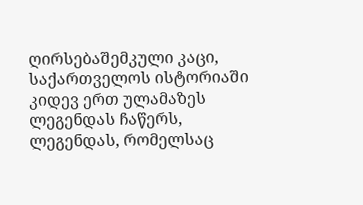ღირსებაშემკული კაცი, საქართველოს ისტორიაში კიდევ ერთ ულამაზეს ლეგენდას ჩაწერს, ლეგენდას, რომელსაც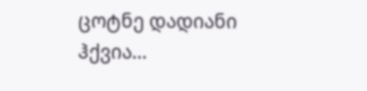ცოტნე დადიანი ჰქვია...